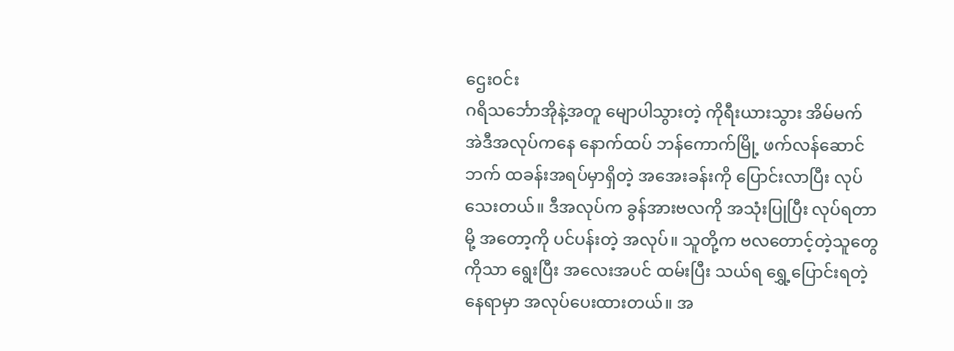ဌေးဝင်း
ဂရိသင်္ဘောအိုနဲ့အတူ မျောပါသွားတဲ့ ကိုရီးယားသွား အိမ်မက်
အဲဒီအလုပ်ကနေ နောက်ထပ် ဘန်ကောက်မြို့ ဖက်လန်ဆောင်ဘက် ထခန်းအရပ်မှာရှိတဲ့ အအေးခန်းကို ပြောင်းလာပြီး လုပ်သေးတယ်။ ဒီအလုပ်က ခွန်အားဗလကို အသုံးပြုပြီး လုပ်ရတာမို့ အတော့ကို ပင်ပန်းတဲ့ အလုပ်။ သူတို့က ဗလတောင့်တဲ့သူတွေကိုသာ ရွေးပြီး အလေးအပင် ထမ်းပြီး သယ်ရ ရွှေ့ပြောင်းရတဲ့နေရာမှာ အလုပ်ပေးထားတယ်။ အ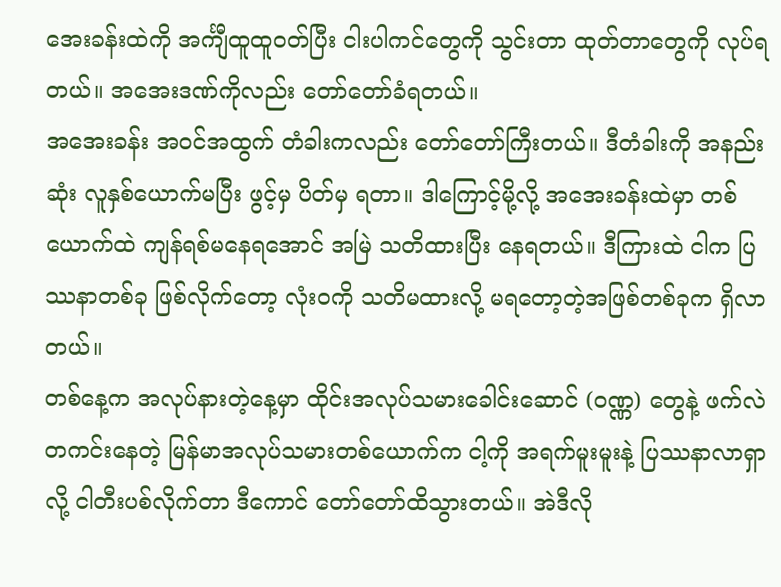အေးခန်းထဲကို အင်္ကျီထူထူဝတ်ပြီး ငါးပါကင်တွေကို သွင်းတာ ထုတ်တာတွေကို လုပ်ရတယ်။ အအေးဒဏ်ကိုလည်း တော်တော်ခံရတယ်။
အအေးခန်း အဝင်အထွက် တံခါးကလည်း တော်တော်ကြီးတယ်။ ဒီတံခါးကို အနည်းဆုံး လူနှစ်ယောက်မပြီး ဖွင့်မှ ပိတ်မှ ရတာ။ ဒါကြောင့်မို့လို့ အအေးခန်းထဲမှာ တစ်ယောက်ထဲ ကျန်ရစ်မနေရအောင် အမြဲ သတိထားပြီး နေရတယ်။ ဒီကြားထဲ ငါက ပြဿနာတစ်ခု ဖြစ်လိုက်တော့ လုံးဝကို သတိမထားလို့ မရတော့တဲ့အဖြစ်တစ်ခုက ရှိလာတယ်။
တစ်နေ့က အလုပ်နားတဲ့နေ့မှာ ထိုင်းအလုပ်သမားခေါင်းဆောင် (ဝဏ္ဏ) တွေနဲ့ ဖက်လဲတကင်းနေတဲ့ မြန်မာအလုပ်သမားတစ်ယောက်က ငါ့ကို အရက်မူးမူးနဲ့ ပြဿနာလာရှာလို့ ငါတီးပစ်လိုက်တာ ဒီကောင် တော်တော်ထိသွားတယ်။ အဲဒီလို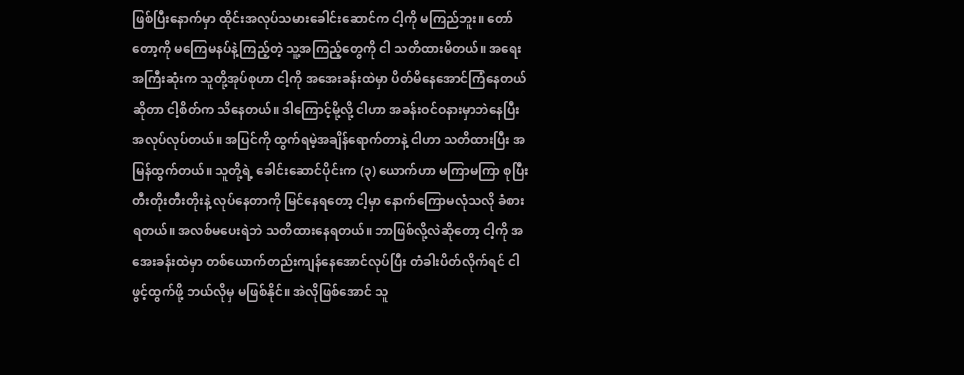ဖြစ်ပြီးနောက်မှာ ထိုင်းအလုပ်သမားခေါင်းဆောင်က ငါ့ကို မကြည်ဘူး။ တော်တော့ကို မကြေမနပ်နဲ့ကြည့်တဲ့ သူ့အကြည့်တွေကို ငါ သတိထားမိတယ်။ အရေးအကြီးဆုံးက သူတို့အုပ်စုဟာ ငါ့ကို အအေးခန်းထဲမှာ ပိတ်မိနေအောင်ကြံနေတယ်ဆိုတာ ငါ့စိတ်က သိနေတယ်။ ဒါကြောင့်မို့လို့ ငါဟာ အခန်းဝင်ဝနားမှာဘဲနေပြီး အလုပ်လုပ်တယ်။ အပြင်ကို ထွက်ရမဲ့အချိန်ရောက်တာနဲ့ ငါဟာ သတိထားပြီး အမြန်ထွက်တယ်။ သူတို့ရဲ့ ခေါင်းဆောင်ပိုင်းက (၃) ယောက်ဟာ မကြာမကြာ စုပြီး တီးတိုးတီးတိုးနဲ့ လုပ်နေတာကို မြင်နေရတော့ ငါ့မှာ နောက်ကြောမလုံသလို ခံစားရတယ်။ အလစ်မပေးရဲဘဲ သတိထားနေရတယ်။ ဘာဖြစ်လို့လဲဆိုတော့ ငါ့ကို အအေးခန်းထဲမှာ တစ်ယောက်တည်းကျန်နေအောင်လုပ်ပြီး တံခါးပိတ်လိုက်ရင် ငါဖွင့်ထွက်ဖို့ ဘယ်လိုမှ မဖြစ်နိုင်။ အဲလိုဖြစ်အောင် သူ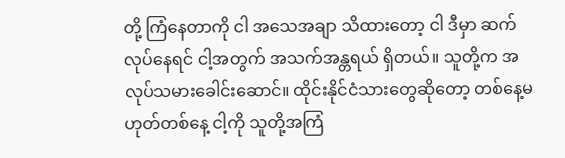တို့ ကြံနေတာကို ငါ အသေအချာ သိထားတော့ ငါ ဒီမှာ ဆက်လုပ်နေရင် ငါ့အတွက် အသက်အန္တရယ် ရှိတယ်။ သူတို့က အလုပ်သမားခေါင်းဆောင်။ ထိုင်းနိုင်ငံသားတွေဆိုတော့ တစ်နေ့မဟုတ်တစ်နေ့ ငါ့ကို သူတို့အကြံ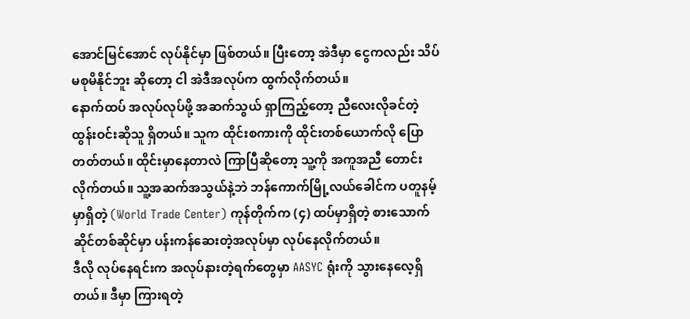အောင်မြင်အောင် လုပ်နိုင်မှာ ဖြစ်တယ်။ ပြီးတော့ အဲဒီမှာ ငွေကလည်း သိပ်မစုမိနိုင်ဘူး ဆိုတော့ ငါ အဲဒီအလုပ်က ထွက်လိုက်တယ်။
နောက်ထပ် အလုပ်လုပ်ဖို့ အဆက်သွယ် ရှာကြည့်တော့ ညီလေးလိုခင်တဲ့ ထွန်းဝင်းဆိုသူ ရှိတယ်။ သူက ထိုင်းစကားကို ထိုင်းတစ်ယောက်လို ပြောတတ်တယ်။ ထိုင်းမှာနေတာလဲ ကြာပြီဆိုတော့ သူ့ကို အကူအညီ တောင်းလိုက်တယ်။ သူ့အဆက်အသွယ်နဲ့ဘဲ ဘန်ကောက်မြို့လယ်ခေါင်က ပတူနမ့်မှာရှိတဲ့ (World Trade Center) ကုန်တိုက်က (၄) ထပ်မှာရှိတဲ့ စားသောက်ဆိုင်တစ်ဆိုင်မှာ ပန်းကန်ဆေးတဲ့အလုပ်မှာ လုပ်နေလိုက်တယ်။
ဒီလို လုပ်နေရင်းက အလုပ်နားတဲ့ရက်တွေမှာ AASYC ရုံးကို သွားနေလေ့ရှိတယ်။ ဒီမှာ ကြားရတဲ့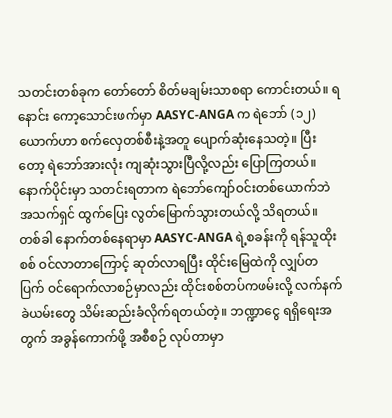သတင်းတစ်ခုက တော်တော် စိတ်မချမ်းသာစရာ ကောင်းတယ်။ ရနောင်း ကော့သောင်းဖက်မှာ AASYC-ANGA က ရဲဘော် (၁၂) ယောက်ဟာ စက်လှေတစ်စီးနဲ့အတူ ပျောက်ဆုံးနေသတဲ့။ ပြီးတော့ ရဲဘော်အားလုံး ကျဆုံးသွားပြီလို့လည်း ပြောကြတယ်။ နောက်ပိုင်းမှာ သတင်းရတာက ရဲဘော်ကျော်ဝင်းတစ်ယောက်ဘဲ အသက်ရှင် ထွက်ပြေး လွတ်မြောက်သွားတယ်လို့ သိရတယ်။
တစ်ခါ နောက်တစ်နေရာမှာ AASYC-ANGA ရဲ့စခန်းကို ရန်သူထိုးစစ် ဝင်လာတာကြောင့် ဆုတ်လာရပြီး ထိုင်းမြေထဲကို လျှပ်တပြက် ဝင်ရောက်လာစဉ်မှာလည်း ထိုင်းစစ်တပ်ကဖမ်းလို့ လက်နက်ခဲယမ်းတွေ သိမ်းဆည်းခံလိုက်ရတယ်တဲ့။ ဘဏ္ဍာငွေ ရရှိရေးအတွက် အခွန်ကောက်ဖို့ အစီစဉ် လုပ်တာမှာ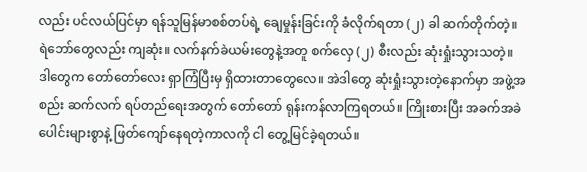လည်း ပင်လယ်ပြင်မှာ ရန်သူမြန်မာစစ်တပ်ရဲ့ ချေမှုန်းခြင်းကို ခံလိုက်ရတာ (၂) ခါ ဆက်တိုက်တဲ့။ ရဲဘော်တွေလည်း ကျဆုံး။ လက်နက်ခဲယမ်းတွေနဲ့အတူ စက်လှေ (၂) စီးလည်း ဆုံးရှုံးသွားသတဲ့။
ဒါတွေက တော်တော်လေး ရှာကြံပြီးမှ ရှိထားတာတွေလေ။ အဲဒါတွေ ဆုံးရှုံးသွားတဲ့နောက်မှာ အဖွဲ့အစည်း ဆက်လက် ရပ်တည်ရေးအတွက် တော်တော် ရုန်းကန်လာကြရတယ်။ ကြိုးစားပြီး အခက်အခဲပေါင်းများစွာနဲ့ ဖြတ်ကျော်နေရတဲ့ကာလကို ငါ တွေ့မြင်ခဲ့ရတယ်။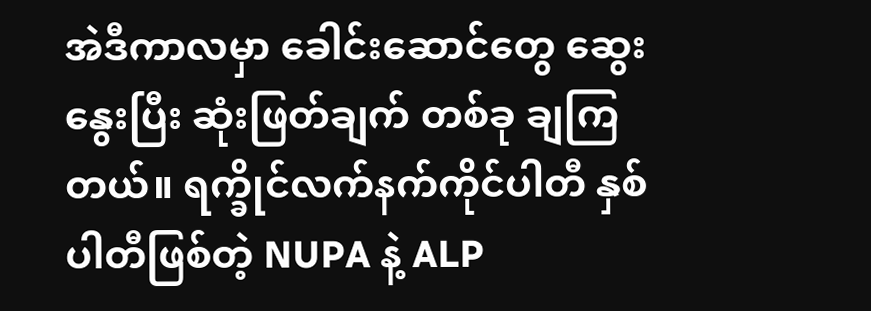အဲဒီကာလမှာ ခေါင်းဆောင်တွေ ဆွေးနွေးပြီး ဆုံးဖြတ်ချက် တစ်ခု ချကြတယ်။ ရက္ခိုင်လက်နက်ကိုင်ပါတီ နှစ်ပါတီဖြစ်တဲ့ NUPA နဲ့ ALP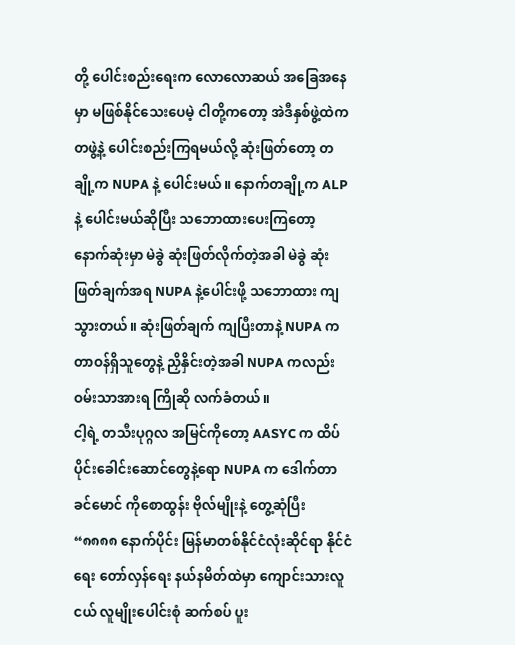တို့ ပေါင်းစည်းရေးက လောလောဆယ် အခြေအနေမှာ မဖြစ်နိုင်သေးပေမဲ့ ငါတို့ကတော့ အဲဒီနှစ်ဖွဲ့ထဲက တဖွဲ့နဲ့ ပေါင်းစည်းကြရမယ်လို့ ဆုံးဖြတ်တော့ တချို့က NUPA နဲ့ ပေါင်းမယ်။ နောက်တချို့က ALP နဲ့ ပေါင်းမယ်ဆိုပြီး သဘောထားပေးကြတော့ နောက်ဆုံးမှာ မဲခွဲ ဆုံးဖြတ်လိုက်တဲ့အခါ မဲခွဲ ဆုံးဖြတ်ချက်အရ NUPA နဲ့ပေါင်းဖို့ သဘောထား ကျသွားတယ်။ ဆုံးဖြတ်ချက် ကျပြီးတာနဲ့ NUPA က တာဝန်ရှိသူတွေနဲ့ ညှိနှိင်းတဲ့အခါ NUPA ကလည်း ဝမ်းသာအားရ ကြိုဆို လက်ခံတယ်။
ငါ့ရဲ့ တသီးပုဂ္ဂလ အမြင်ကိုတော့ AASYC က ထိပ်ပိုင်းခေါင်းဆောင်တွေနဲ့ရော NUPA က ဒေါက်တာခင်မောင် ကိုစောထွန်း ဗိုလ်မျိုးနဲ့ တွေ့ဆုံပြီး
“၈၈၈၈ နောက်ပိုင်း မြန်မာတစ်နိုင်ငံလုံးဆိုင်ရာ နိုင်ငံရေး တော်လှန်ရေး နယ်နမိတ်ထဲမှာ ကျောင်းသားလူငယ် လူမျိုးပေါင်းစုံ ဆက်စပ် ပူး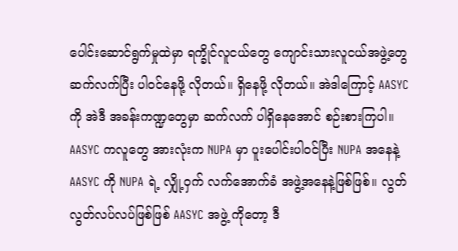ပေါင်းဆောင်ရွက်မှုထဲမှာ ရက္ခိုင်လူငယ်တွေ ကျောင်းသားလူငယ်အဖွဲ့တွေ ဆက်လက်ပြီး ပါဝင်နေဖို့ လိုတယ်။ ရှိနေဖို့ လိုတယ်။ အဲဒါကြောင့် AASYC ကို အဲဒီ အခန်းကဏ္ဍတွေမှာ ဆက်လက် ပါရှိနေအောင် စဉ်းစားကြပါ။ AASYC ကလူတွေ အားလုံးက NUPA မှာ ပူးပေါင်းပါဝင်ပြီး NUPA အနေနဲ့ AASYC ကို NUPA ရဲ့ လျှို့ဝှက် လက်အောက်ခံ အဖွဲ့အနေနဲ့ဖြစ်ဖြစ်။ လွတ်လွတ်လပ်လပ်ဖြစ်ဖြစ် AASYC အဖွဲ့ ကိုတော့ ဒီ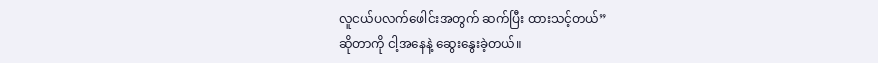လူငယ်ပလက်ဖေါင်းအတွက် ဆက်ပြီး ထားသင့်တယ်”
ဆိုတာကို ငါ့အနေနဲ့ ဆွေးနွေးခဲ့တယ်။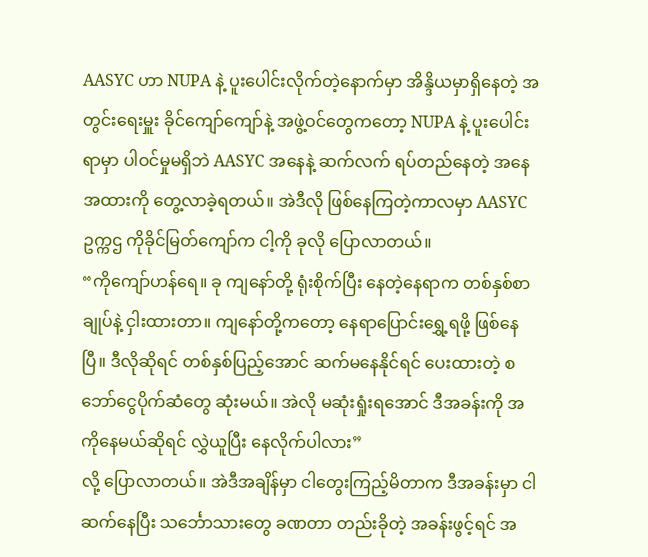AASYC ဟာ NUPA နဲ့ ပူးပေါင်းလိုက်တဲ့နောက်မှာ အိန္ဒိယမှာရှိနေတဲ့ အတွင်းရေးမှူး ခိုင်ကျော်ကျော်နဲ့ အဖွဲ့ဝင်တွေကတော့ NUPA နဲ့ ပူးပေါင်းရာမှာ ပါဝင်မှုမရှိဘဲ AASYC အနေနဲ့ ဆက်လက် ရပ်တည်နေတဲ့ အနေအထားကို တွေ့လာခဲ့ရတယ်။ အဲဒီလို ဖြစ်နေကြတဲ့ကာလမှာ AASYC ဥက္ကဌ ကိုခိုင်မြတ်ကျော်က ငါ့ကို ခုလို ပြောလာတယ်။
“ကိုကျော်ဟန်ရေ။ ခု ကျနော်တို့ ရုံးစိုက်ပြီး နေတဲ့နေရာက တစ်နှစ်စာချုပ်နဲ့ ငှါးထားတာ။ ကျနော်တို့ကတော့ နေရာပြောင်းရွှေ့ရဖို့ ဖြစ်နေပြီ။ ဒီလိုဆိုရင် တစ်နှစ်ပြည့်အောင် ဆက်မနေနိုင်ရင် ပေးထားတဲ့ စဘော်ငွေပိုက်ဆံတွေ ဆုံးမယ်။ အဲလို မဆုံးရှုံးရအောင် ဒီအခန်းကို အကိုနေမယ်ဆိုရင် လွှဲယူပြီး နေလိုက်ပါလား”
လို့ ပြောလာတယ်။ အဲဒီအချိန်မှာ ငါတွေးကြည့်မိတာက ဒီအခန်းမှာ ငါဆက်နေပြီး သင်္ဘောသားတွေ ခဏတာ တည်းခိုတဲ့ အခန်းဖွင့်ရင် အ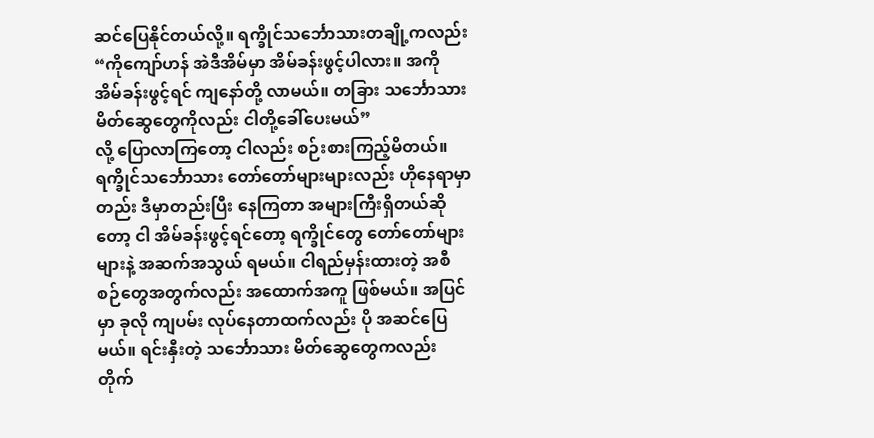ဆင်ပြေနိုင်တယ်လို့။ ရက္ခိုင်သင်္ဘောသားတချို့ကလည်း
“ကိုကျော်ဟန် အဲဒီအိမ်မှာ အိမ်ခန်းဖွင့်ပါလား။ အကို အိမ်ခန်းဖွင့်ရင် ကျနော်တို့ လာမယ်။ တခြား သင်္ဘောသား မိတ်ဆွေတွေကိုလည်း ငါတို့ခေါ်ပေးမယ်”
လို့ ပြောလာကြတော့ ငါလည်း စဉ်းစားကြည့်မိတယ်။ ရက္ခိုင်သင်္ဘောသား တော်တော်များများလည်း ဟိုနေရာမှာတည်း ဒီမှာတည်းပြီး နေကြတာ အများကြီးရှိတယ်ဆိုတော့ ငါ အိမ်ခန်းဖွင့်ရင်တော့ ရက္ခိုင်တွေ တော်တော်များများနဲ့ အဆက်အသွယ် ရမယ်။ ငါရည်မှန်းထားတဲ့ အစီစဉ်တွေအတွက်လည်း အထောက်အကူ ဖြစ်မယ်။ အပြင်မှာ ခုလို ကျပမ်း လုပ်နေတာထက်လည်း ပို အဆင်ပြေမယ်။ ရင်းနှီးတဲ့ သင်္ဘောသား မိတ်ဆွေတွေကလည်း တိုက်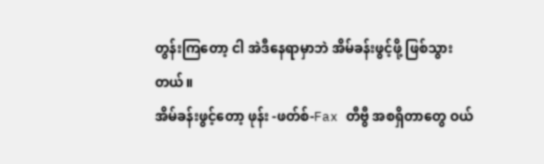တွန်းကြတော့ ငါ အဲဒီနေရာမှာဘဲ အိမ်ခန်းဖွင့်ဖို့ ဖြစ်သွားတယ်။
အိမ်ခန်းဖွင့်တော့ ဖုန်း -ဖတ်စ်-Fax တီဗွီ အစရှိတာတွေ ဝယ်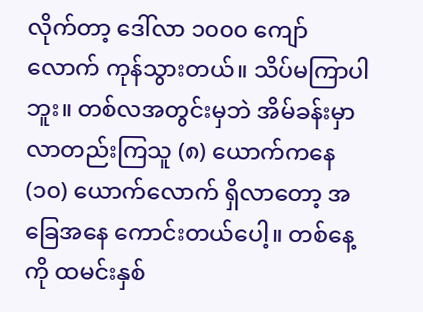လိုက်တာ့ ဒေါ်လာ ၁၀၀၀ ကျော်လောက် ကုန်သွားတယ်။ သိပ်မကြာပါဘူး။ တစ်လအတွင်းမှဘဲ အိမ်ခန်းမှာ လာတည်းကြသူ (၈) ယောက်ကနေ (၁၀) ယောက်လောက် ရှိလာတော့ အခြေအနေ ကောင်းတယ်ပေါ့။ တစ်နေ့ကို ထမင်းနှစ်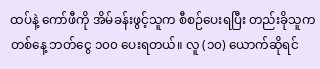ထပ်နဲ့ ကော်ဖီကို အိမ်ခန်းဖွင့်သူက စီစဉ်ပေးရပြီး တည်းခိုသူက တစ်နေ့ ဘတ်ငွေ ၁၀၀ ပေးရတယ်။ လူ (၁၀) ယောက်ဆိုရင်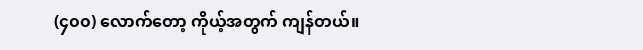(၄၀၀) လောက်တော့ ကိုယ့်အတွက် ကျန်တယ်။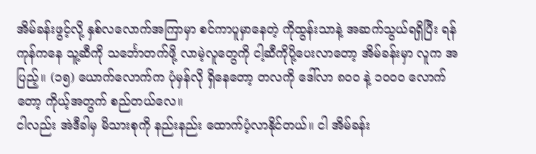အိမ်ခန်းဖွင့်လို့ နှစ်လလောက်အကြာမှာ စင်ကာပူမှာနေတဲ့ ကိုထွန်းသာနဲ့ အဆက်သွယ်ရရှိပြီး ရန်ကုန်ကနေ သူ့ဆီကို သင်္ဘောတက်ဖို့ လာမဲ့လူတွေကို ငါ့ဆီကိုပို့ပေးလာတော့ အိမ်ခန်းမှာ လူက အပြည့်။ (၁၅) ယောက်လောက်က ပုံမှန်လို ရှိနေတော့ တလကို ဒေါ်လာ ၈၀၀ နဲ့ ၁၀၀၀ လောက်တော့ ကိုယ့်အတွက် စည်တယ်လေ။
ငါလည်း အဲဒီခါမှ မိသားစုကို နည်းနည်း ထောက်ပံ့လာနိုင်တယ်။ ငါ အိမ်ခန်း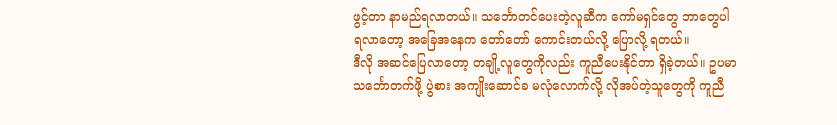ဖွင့်တာ နာမည်ရလာတယ်။ သင်္ဘောတင်ပေးတဲ့လူဆီက ကော်မရှင်တွေ ဘာတွေပါ ရလာတော့ အခြေအနေက တော်တော် ကောင်းတယ်လို့ ပြောလို့ ရတယ်။
ဒီလို အဆင်ပြေလာတော့ တချို့လူတွေကိုလည်း ကူညီပေးနိုင်တာ ရှိခဲ့တယ်။ ဥပမာ သင်္ဘောတက်ဖို့ ပွဲစား အကျိုးဆောင်ခ မလုံလောက်လို့ လိုအပ်တဲ့သူတွေကို ကူညီ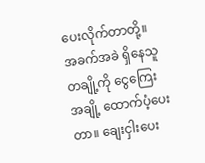ပေးလိုက်တာတို့။ အခက်အခဲ ရှိနေသူတချို့ကို ငွေကြေးအချို့ ထောက်ပံ့ပေးတာ။ ချေးငှါးပေး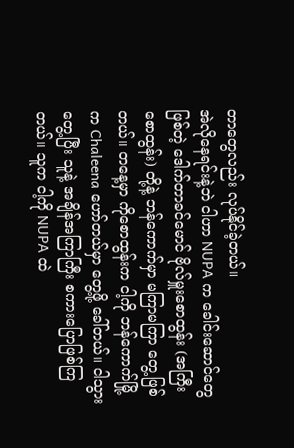တာတွေလည်း လုပ်နိုင်ခဲ့တယ်။
အဲလိုနေရင်းနဲ့ဘဲ ငါဟာ NUPA က ခေါင်းဆောင်တွေဖြစ်တဲ့ ဒေါက်တာခင်မောင် ဗိုလ်မှူးစောထွန်း (အကြီးစောထွန်း) တို့နဲ့ ဘန်ကောက်မှာ မကြာမကြာ တွေ့ဖြစ်တယ်။ တနေ့မှာ ကိုစောထွန်းက ငါ့ကို ဘန်ကောက်မြို့ က Chaleena ဟော်တယ်မှာ တွေ့ဖို့ ခေါ်တယ်။ ငါသွားတွေ့ပြီး သူနဲ့ အချိန်အကြာကြီး စကားပြောဖြစ်ကြတယ်။ သူက ငါ့ကို NUPA ထဲ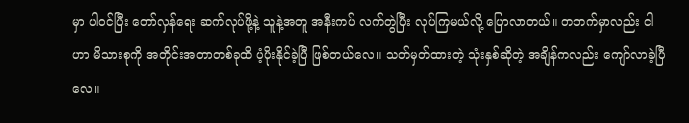မှာ ပါဝင်ပြီး တော်လှန်ရေး ဆက်လုပ်ဖို့နဲ့ သူနဲ့အတူ အနီးကပ် လက်တွဲပြီး လုပ်ကြမယ်လို့ ပြောလာတယ်။ တဘက်မှာလည်း ငါဟာ မိသားစုကို အတိုင်းအတာတစ်ခုထိ ပံ့ပိုးနိုင်ခဲ့ပြီ ဖြစ်တယ်လေ။ သတ်မှတ်ထားတဲ့ သုံးနှစ်ဆိုတဲ့ အချိန်ကလည်း ကျော်လာခဲ့ပြီလေ။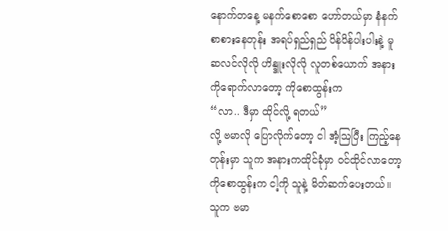နောက်တနေ့ မနက်စောစော ဟော်တယ်မှာ နံနက်စာစားနေတုန်း အရပ်ရှည်ရှည် ပိန်ပိန်ပါးပါးနဲ့ မူဆလင်လိုလို ဟိန္ဒူးလိုလို လူတစ်ယောက် အနားကိုရောက်လာတော့ ကိုစောထွန်းက
“လာ.. ဒီမှာ ထိုင်လို့ ရတယ်”
လို့ ဗမာလို ပြောလိုက်တော့ ငါ အံ့ဩပြီး ကြည့်နေတုန်းမှာ သူက အနားကထိုင်ခုံမှာ ဝင်ထိုင်လာတော့ ကိုစောထွန်းက ငါ့ကို သူနဲ့ မိတ်ဆက်ပေးတယ်။ သူက ဗမာ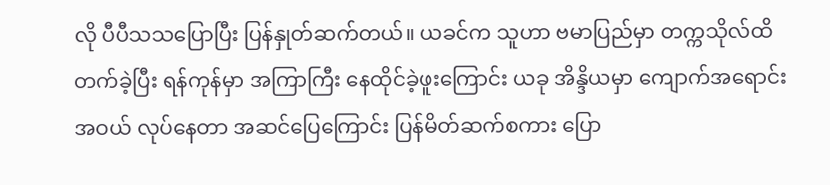လို ပီပီသသပြောပြီး ပြန်နှုတ်ဆက်တယ်။ ယခင်က သူဟာ ဗမာပြည်မှာ တက္ကသိုလ်ထိ တက်ခဲ့ပြီး ရန်ကုန်မှာ အကြာကြီး နေထိုင်ခဲ့ဖူးကြောင်း ယခု အိန္ဒိယမှာ ကျောက်အရောင်းအဝယ် လုပ်နေတာ အဆင်ပြေကြောင်း ပြန်မိတ်ဆက်စကား ပြော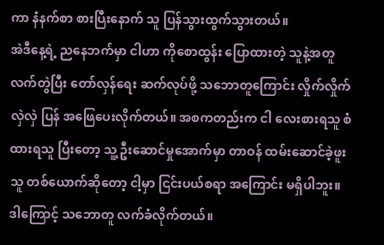ကာ နံနက်စာ စားပြီးနောက် သူ ပြန်သွားထွက်သွားတယ်။
အဲဒီနေ့ရဲ့ ညနေဘက်မှာ ငါဟာ ကိုစောထွန်း ပြောထားတဲ့ သူနဲ့အတူ လက်တွဲပြီး တော်လှန်ရေး ဆက်လုပ်ဖို့ သဘောတူကြောင်း လှိုက်လှိုက်လှဲလှဲ ပြန် အဖြေပေးလိုက်တယ်။ အစကတည်းက ငါ လေးစားရသူ စံထားရသူ ပြီးတော့ သူ့ ဦးဆောင်မှုအောက်မှာ တာဝန် ထမ်းဆောင်ခဲ့ဖူးသူ တစ်ယောက်ဆိုတော့ ငါ့မှာ ငြင်းပယ်စရာ အကြောင်း မရှိပါဘူး။ ဒါကြောင့် သဘောတူ လက်ခံလိုက်တယ်။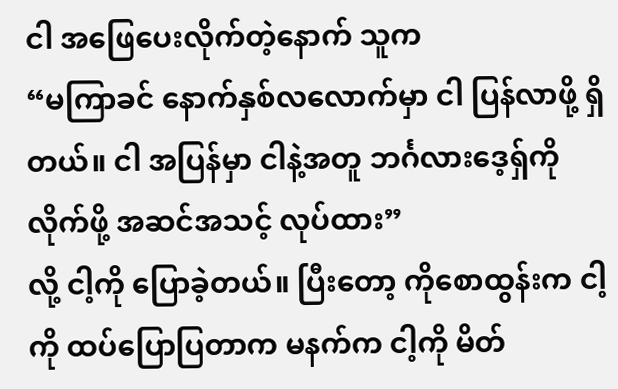ငါ အဖြေပေးလိုက်တဲ့နောက် သူက
“မကြာခင် နောက်နှစ်လလောက်မှာ ငါ ပြန်လာဖို့ ရှိတယ်။ ငါ အပြန်မှာ ငါနဲ့အတူ ဘင်္ဂလားဒေ့ရှ်ကို လိုက်ဖို့ အဆင်အသင့် လုပ်ထား”
လို့ ငါ့ကို ပြောခဲ့တယ်။ ပြီးတော့ ကိုစောထွန်းက ငါ့ကို ထပ်ပြောပြတာက မနက်က ငါ့ကို မိတ်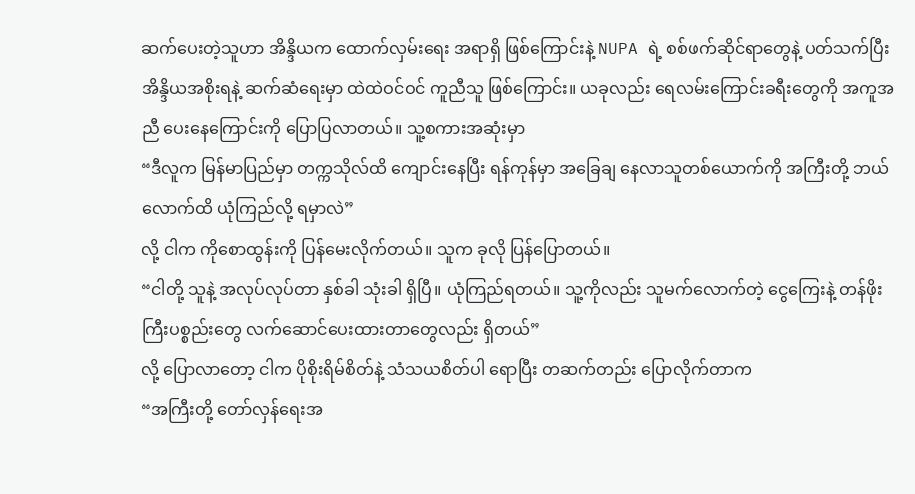ဆက်ပေးတဲ့သူဟာ အိန္ဒိယက ထောက်လှမ်းရေး အရာရှိ ဖြစ်ကြောင်းနဲ့ NUPA ရဲ့ စစ်ဖက်ဆိုင်ရာတွေနဲ့ ပတ်သက်ပြီး အိန္ဒိယအစိုးရနဲ့ ဆက်ဆံရေးမှာ ထဲထဲဝင်ဝင် ကူညီသူ ဖြစ်ကြောင်း။ ယခုလည်း ရေလမ်းကြောင်းခရီးတွေကို အကူအညီ ပေးနေကြောင်းကို ပြောပြလာတယ်။ သူ့စကားအဆုံးမှာ
“ဒီလူက မြန်မာပြည်မှာ တက္ကသိုလ်ထိ ကျောင်းနေပြီး ရန်ကုန်မှာ အခြေချ နေလာသူတစ်ယောက်ကို အကြီးတို့ ဘယ်လောက်ထိ ယုံကြည်လို့ ရမှာလဲ”
လို့ ငါက ကိုစောထွန်းကို ပြန်မေးလိုက်တယ်။ သူက ခုလို ပြန်ပြောတယ်။
“ငါတို့ သူနဲ့ အလုပ်လုပ်တာ နှစ်ခါ သုံးခါ ရှိပြီ။ ယုံကြည်ရတယ်။ သူ့ကိုလည်း သူမက်လောက်တဲ့ ငွေကြေးနဲ့ တန်ဖိုးကြီးပစ္စည်းတွေ လက်ဆောင်ပေးထားတာတွေလည်း ရှိတယ်”
လို့ ပြောလာတော့ ငါက ပိုစိုးရိမ်စိတ်နဲ့ သံသယစိတ်ပါ ရောပြီး တဆက်တည်း ပြောလိုက်တာက
“အကြီးတို့ တော်လှန်ရေးအ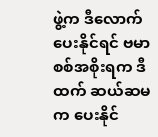ဖွဲ့က ဒီလောက်ပေးနိုင်ရင် ဗမာစစ်အစိုးရက ဒီထက် ဆယ်ဆမက ပေးနိုင်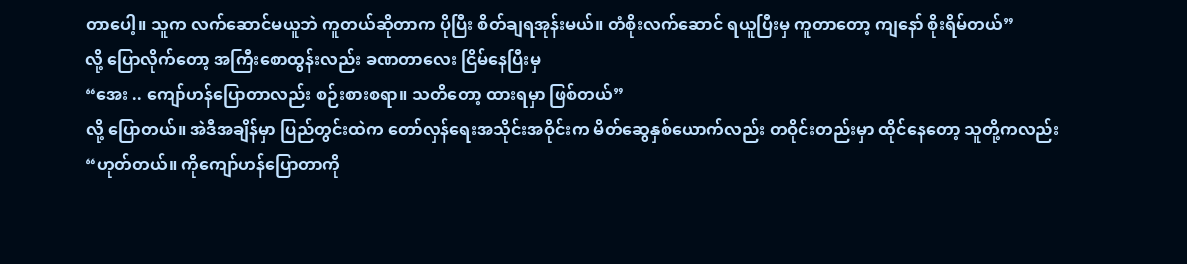တာပေါ့။ သူက လက်ဆောင်မယူဘဲ ကူတယ်ဆိုတာက ပိုပြီး စိတ်ချရအုန်းမယ်။ တံစိုးလက်ဆောင် ရယူပြီးမှ ကူတာတော့ ကျနော် စိုးရိမ်တယ်”
လို့ ပြောလိုက်တော့ အကြီးစောထွန်းလည်း ခဏတာလေး ငြိမ်နေပြီးမှ
“အေး .. ကျော်ဟန်ပြောတာလည်း စဉ်းစားစရာ။ သတိတော့ ထားရမှာ ဖြစ်တယ်”
လို့ ပြောတယ်။ အဲဒီအချိန်မှာ ပြည်တွင်းထဲက တော်လှန်ရေးအသိုင်းအဝိုင်းက မိတ်ဆွေနှစ်ယောက်လည်း တဝိုင်းတည်းမှာ ထိုင်နေတော့ သူတို့ကလည်း
“ဟုတ်တယ်။ ကိုကျော်ဟန်ပြောတာကို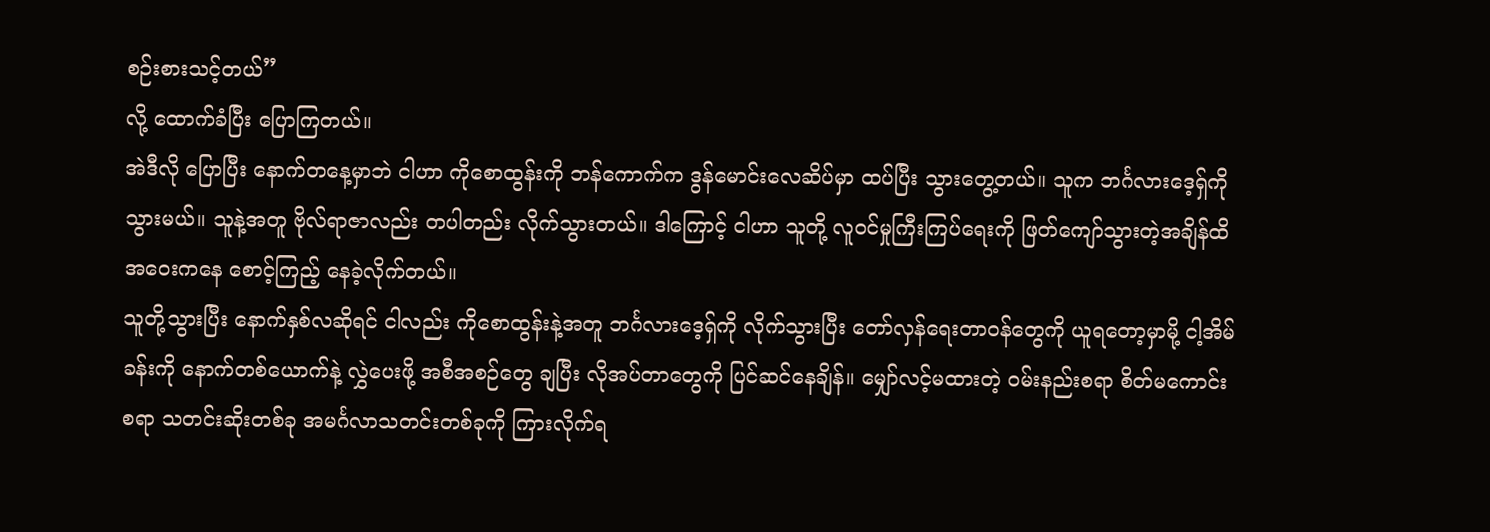စဉ်းစားသင့်တယ်”
လို့ ထောက်ခံပြီး ပြောကြတယ်။
အဲဒီလို ပြောပြီး နောက်တနေ့မှာဘဲ ငါဟာ ကိုစောထွန်းကို ဘန်ကောက်က ဒွန်မောင်းလေဆိပ်မှာ ထပ်ပြီး သွားတွေ့တယ်။ သူက ဘင်္ဂလားဒေ့ရှ်ကို သွားမယ်။ သူနဲ့အတူ ဗိုလ်ရာဇာလည်း တပါတည်း လိုက်သွားတယ်။ ဒါကြောင့် ငါဟာ သူတို့ လူဝင်မှုကြီးကြပ်ရေးကို ဖြတ်ကျော်သွားတဲ့အချိန်ထိ အဝေးကနေ စောင့်ကြည့် နေခဲ့လိုက်တယ်။
သူတို့သွားပြီး နောက်နှစ်လဆိုရင် ငါလည်း ကိုစောထွန်းနဲ့အတူ ဘင်္ဂလားဒေ့ရှ်ကို လိုက်သွားပြီး တော်လှန်ရေးတာဝန်တွေကို ယူရတော့မှာမို့ ငါ့အိမ်ခန်းကို နောက်တစ်ယောက်နဲ့ လွှဲပေးဖို့ အစီအစဉ်တွေ ချပြီး လိုအပ်တာတွေကို ပြင်ဆင်နေချိန်။ မျှော်လင့်မထားတဲ့ ဝမ်းနည်းစရာ စိတ်မကောင်းစရာ သတင်းဆိုးတစ်ခု အမင်္ဂလာသတင်းတစ်ခုကို ကြားလိုက်ရ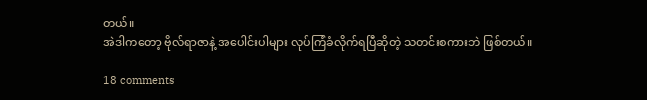တယ်။
အဲဒါကတော့ ဗိုလ်ရာဇာနဲ့ အပေါင်းပါများ လုပ်ကြံခံလိုက်ရပြီဆိုတဲ့ သတင်းစကားဘဲ ဖြစ်တယ်။

18 comments